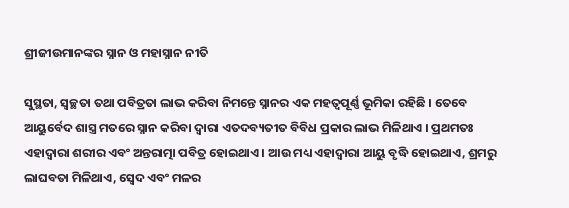ଶ୍ରୀଜୀଉମାନଙ୍କର ସ୍ନାନ ଓ ମହାସ୍ନାନ ନୀତି

ସୁସ୍ଥତା, ସ୍ୱଚ୍ଛତା ତଥା ପବିତ୍ରତା ଲାଭ କରିବା ନିମନ୍ତେ ସ୍ନାନର ଏକ ମହତ୍ୱପୂର୍ଣ୍ଣ ଭୂମିକା ରହିଛି । ତେବେ ଆୟୁର୍ବେଦ ଶାସ୍ତ୍ର ମତରେ ସ୍ନାନ କରିବା ଦ୍ଵାରା ଏତଦବ୍ୟତୀତ ବିବିଧ ପ୍ରକାର ଲାଭ ମିଳିଥାଏ । ପ୍ରଥମତଃ ଏହାଦ୍ୱାରା ଶରୀର ଏବଂ ଅନ୍ତରାତ୍ମା ପବିତ୍ର ହୋଇଥାଏ । ଆଉ ମଧ୍ୟ ଏହାଦ୍ୱାରା ଆୟୁ ବୃଦ୍ଧି ହୋଇଥାଏ, ଶ୍ରମରୁ ଲାଘବତା ମିଳିଥାଏ, ସ୍ବେଦ ଏବଂ ମଳର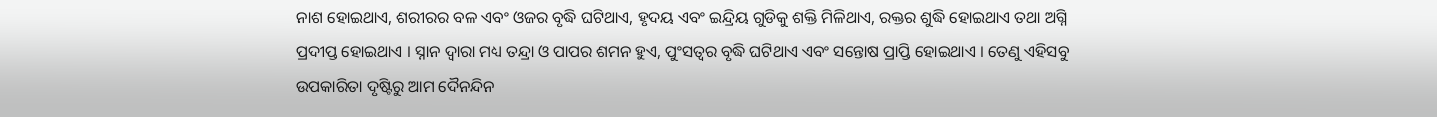ନାଶ ହୋଇଥାଏ, ଶରୀରର ବଳ ଏବଂ ଓଜର ବୃଦ୍ଧି ଘଟିଥାଏ, ହୃଦୟ ଏବଂ ଇନ୍ଦ୍ରିୟ ଗୁଡିକୁ ଶକ୍ତି ମିଳିଥାଏ, ରକ୍ତର ଶୁଦ୍ଧି ହୋଇଥାଏ ତଥା ଅଗ୍ନି ପ୍ରଦୀପ୍ତ ହୋଇଥାଏ । ସ୍ନାନ ଦ୍ୱାରା ମଧ୍ୟ ତନ୍ଦ୍ରା ଓ ପାପର ଶମନ ହୁଏ, ପୁଂସତ୍ୱର ବୃଦ୍ଧି ଘଟିଥାଏ ଏବଂ ସନ୍ତୋଷ ପ୍ରାପ୍ତି ହୋଇଥାଏ । ତେଣୁ ଏହିସବୁ ଉପକାରିତା ଦୃଷ୍ଟିରୁ ଆମ ଦୈନନ୍ଦିନ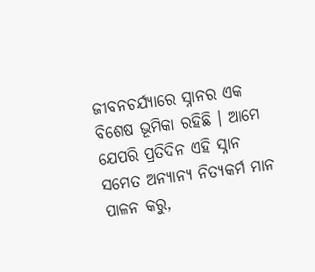ଜୀବନଚର୍ଯ୍ୟାରେ ସ୍ନାନର ଏକ ବିଶେଷ ଭୂମିକା ରହିଛି । ଆମେ ଯେପରି ପ୍ରତିଦିନ ଏହି ସ୍ନାନ ସମେତ ଅନ୍ୟାନ୍ୟ ନିତ୍ୟକର୍ମ ମାନ ପାଳନ କରୁ,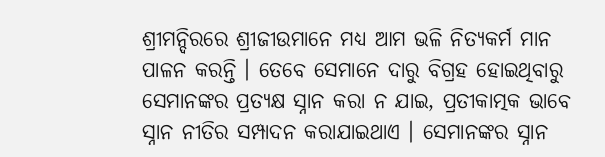ଶ୍ରୀମନ୍ଦିରରେ ଶ୍ରୀଜୀଉମାନେ ମଧ୍ୟ ଆମ ଭଳି ନିତ୍ୟକର୍ମ ମାନ ପାଳନ କରନ୍ତି । ତେବେ ସେମାନେ ଦାରୁ ବିଗ୍ରହ ହୋଇଥିବାରୁ ସେମାନଙ୍କର ପ୍ରତ୍ୟକ୍ଷ ସ୍ନାନ କରା ନ ଯାଇ, ପ୍ରତୀକାତ୍ମକ ଭାବେ ସ୍ନାନ ନୀତିର ସମ୍ପାଦନ କରାଯାଇଥାଏ । ସେମାନଙ୍କର ସ୍ନାନ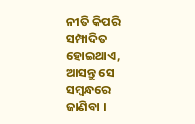ନୀତି କିପରି ସମ୍ପାଦିତ ହୋଇଥାଏ, ଆସନ୍ତୁ ସେ ସମ୍ବନ୍ଧରେ ଜାଣିବା ।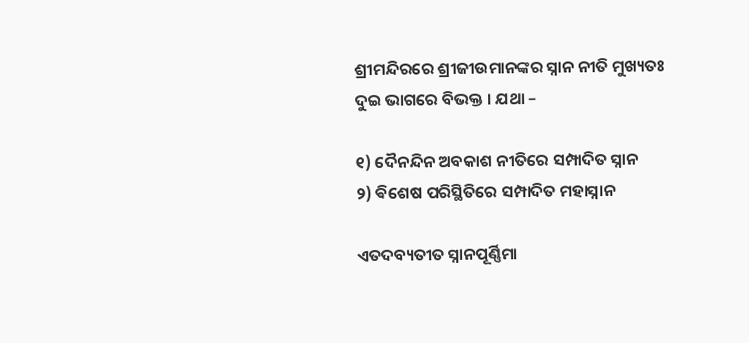ଶ୍ରୀମନ୍ଦିରରେ ଶ୍ରୀଜୀଉମାନଙ୍କର ସ୍ନାନ ନୀତି ମୁଖ୍ୟତଃ ଦୁଇ ଭାଗରେ ବିଭକ୍ତ । ଯଥା –

୧) ଦୈନନ୍ଦିନ ଅବକାଶ ନୀତିରେ ସମ୍ପାଦିତ ସ୍ନାନ
୨) ଵିଶେଷ ପରିସ୍ଥିତିରେ ସମ୍ପାଦିତ ମହାସ୍ନାନ

ଏତଦବ୍ୟତୀତ ସ୍ନାନପୂର୍ଣ୍ଣିମା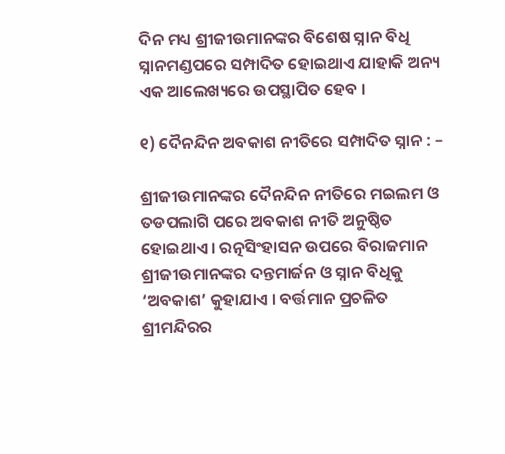ଦିନ ମଧ୍ୟ ଶ୍ରୀଜୀଉମାନଙ୍କର ବିଶେଷ ସ୍ନାନ ବିଧି ସ୍ନାନମଣ୍ଡପରେ ସମ୍ପାଦିତ ହୋଇଥାଏ ଯାହାକି ଅନ୍ୟ ଏକ ଆଲେଖ୍ୟରେ ଉପସ୍ଥାପିତ ହେବ ।

୧) ଦୈନନ୍ଦିନ ଅବକାଶ ନୀତିରେ ସମ୍ପାଦିତ ସ୍ନାନ : –

ଶ୍ରୀଜୀଉମାନଙ୍କର ଦୈନନ୍ଦିନ ନୀତିରେ ମଇଲମ ଓ ତଡପଲାଗି ପରେ ଅବକାଶ ନୀତି ଅନୁଷ୍ଠିତ ହୋଇଥାଏ । ରତ୍ନସିଂହାସନ ଉପରେ ବିରାଜମାନ ଶ୍ରୀଜୀଉମାନଙ୍କର ଦନ୍ତମାର୍ଜନ ଓ ସ୍ନାନ ବିଧିକୁ ‘ଅବକାଶ’ କୁହାଯାଏ । ବର୍ତ୍ତମାନ ପ୍ରଚଳିତ ଶ୍ରୀମନ୍ଦିରର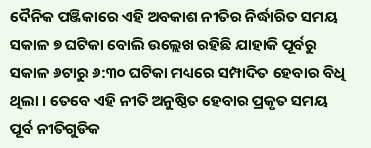ଦୈନିକ ପଞ୍ଜିକାରେ ଏହି ଅବକାଶ ନୀତିର ନିର୍ଦ୍ଧାରିତ ସମୟ ସକାଳ ୭ ଘଟିକା ବୋଲି ଉଲ୍ଲେଖ ରହିଛି ଯାହାକି ପୂର୍ବରୁ ସକାଳ ୬ଟାରୁ ୬:୩୦ ଘଟିକା ମଧ୍ୟରେ ସମ୍ପାଦିତ ହେବାର ବିଧି ଥିଲା । ତେବେ ଏହି ନୀତି ଅନୁଷ୍ଠିତ ହେବାର ପ୍ରକୃତ ସମୟ ପୂର୍ବ ନୀତିଗୁଡିକ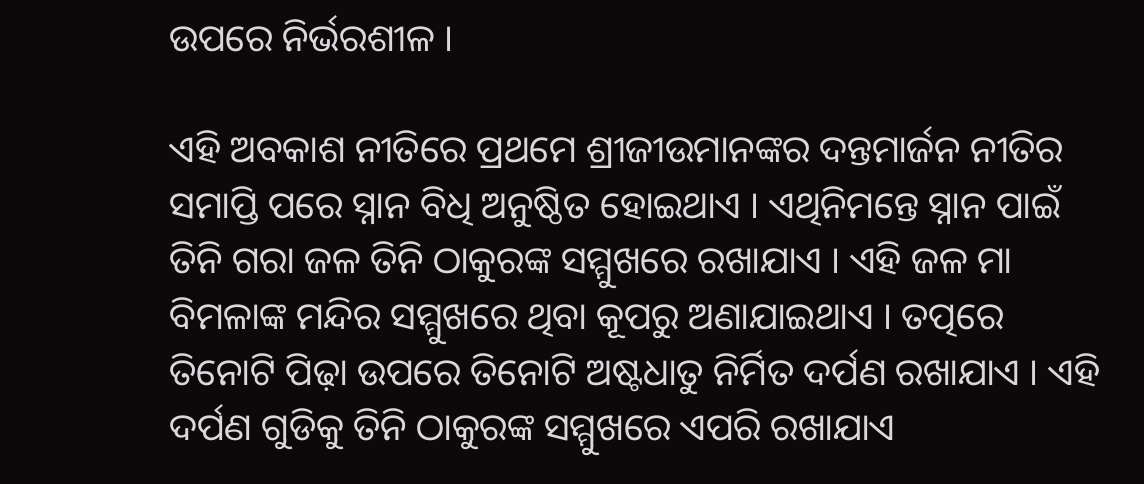ଉପରେ ନିର୍ଭରଶୀଳ ।

ଏହି ଅବକାଶ ନୀତିରେ ପ୍ରଥମେ ଶ୍ରୀଜୀଉମାନଙ୍କର ଦନ୍ତମାର୍ଜନ ନୀତିର ସମାପ୍ତି ପରେ ସ୍ନାନ ବିଧି ଅନୁଷ୍ଠିତ ହୋଇଥାଏ । ଏଥିନିମନ୍ତେ ସ୍ନାନ ପାଇଁ ତିନି ଗରା ଜଳ ତିନି ଠାକୁରଙ୍କ ସମ୍ମୁଖରେ ରଖାଯାଏ । ଏହି ଜଳ ମା ବିମଳାଙ୍କ ମନ୍ଦିର ସମ୍ମୁଖରେ ଥିବା କୂପରୁ ଅଣାଯାଇଥାଏ । ତତ୍ପରେ ତିନୋଟି ପିଢ଼ା ଉପରେ ତିନୋଟି ଅଷ୍ଟଧାତୁ ନିର୍ମିତ ଦର୍ପଣ ରଖାଯାଏ । ଏହି ଦର୍ପଣ ଗୁଡିକୁ ତିନି ଠାକୁରଙ୍କ ସମ୍ମୁଖରେ ଏପରି ରଖାଯାଏ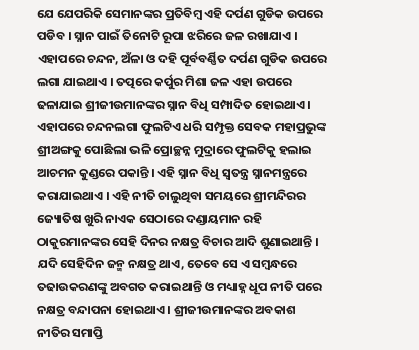ଯେ ଯେପରିକି ସେମାନଙ୍କର ପ୍ରତିବିମ୍ବ ଏହି ଦର୍ପଣ ଗୁଡିକ ଉପରେ ପଡିବ । ସ୍ନାନ ପାଇଁ ତିନୋଟି ରୂପା ଝରିରେ ଜଳ ରଖାଯାଏ । ଏହାପରେ ଚନ୍ଦନ, ଅଁଳା ଓ ଦହି ପୂର୍ବବର୍ଣ୍ଣିତ ଦର୍ପଣ ଗୁଡିକ ଉପରେ ଲଗା ଯାଇଥାଏ । ତତ୍ପରେ କର୍ପୁର ମିଶା ଜଳ ଏହା ଉପରେ ଢଳାଯାଇ ଶ୍ରୀଜୀଉମାନଙ୍କର ସ୍ନାନ ବିଧି ସମ୍ପାଦିତ ହୋଇଥାଏ । ଏହାପରେ ଚନ୍ଦନଲଗା ଫୁଲଟିଏ ଧରି ସମ୍ପୃକ୍ତ ସେବକ ମହାପ୍ରଭୁଙ୍କ ଶ୍ରୀଅଙ୍ଗକୁ ପୋଛିଲା ଭଳି ପ୍ରୋଚ୍ଛନ୍ନ ମୁଦ୍ରାରେ ଫୁଲଟିକୁ ହଲାଇ ଆଚମନ କୁଣ୍ଡରେ ପକାନ୍ତି । ଏହି ସ୍ନାନ ବିଧି ସ୍ୱତନ୍ତ୍ର ସ୍ନାନମନ୍ତ୍ରରେ କରାଯାଇଥାଏ । ଏହି ନୀତି ଚାଲୁଥିବା ସମୟରେ ଶ୍ରୀମନ୍ଦିରର ଜ୍ୟୋତିଷ ଖୁରି ନାଏକ ସେଠାରେ ଦଣ୍ଡାୟମାନ ରହି ଠାକୁରମାନଙ୍କର ସେହି ଦିନର ନକ୍ଷତ୍ର ବିଚାର ଆଦି ଶୁଣାଇଥାନ୍ତି । ଯଦି ସେହିଦିନ ଜନ୍ମ ନକ୍ଷତ୍ର ଥାଏ, ତେବେ ସେ ଏ ସମ୍ବନ୍ଧରେ ତଢାଉକରଣଙ୍କୁ ଅବଗତ କରାଇଥାନ୍ତି ଓ ମଧ୍ୟାହ୍ନ ଧୂପ ନୀତି ପରେ ନକ୍ଷତ୍ର ବନ୍ଦାପନା ହୋଇଥାଏ । ଶ୍ରୀଜୀଉମାନଙ୍କର ଅବକାଶ ନୀତିର ସମାପ୍ତି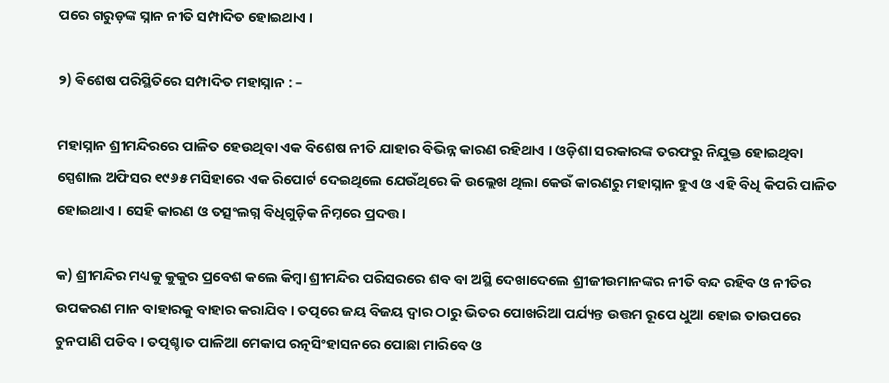ପରେ ଗରୁଡ଼ଙ୍କ ସ୍ନାନ ନୀତି ସମ୍ପାଦିତ ହୋଇଥାଏ ।

୨) ଵିଶେଷ ପରିସ୍ଥିତିରେ ସମ୍ପାଦିତ ମହାସ୍ନାନ : –

ମହାସ୍ନାନ ଶ୍ରୀମନ୍ଦିରରେ ପାଳିତ ହେଉଥିବା ଏକ ବିଶେଷ ନୀତି ଯାହାର ବିଭିନ୍ନ କାରଣ ରହିଥାଏ । ଓଡ଼ିଶା ସରକାରଙ୍କ ତରଫରୁ ନିଯୁକ୍ତ ହୋଇଥିବା ସ୍ପେଶାଲ ଅଫିସର ୧୯୬୫ ମସିହାରେ ଏକ ରିପୋର୍ଟ ଦେଇଥିଲେ ଯେଉଁଥିରେ କି ଉଲ୍ଲେଖ ଥିଲା କେଉଁ କାରଣରୁ ମହାସ୍ନାନ ହୁଏ ଓ ଏହି ବିଧି କିପରି ପାଳିତ ହୋଇଥାଏ । ସେହି କାରଣ ଓ ତତ୍ସଂଲଗ୍ନ ବିଧିଗୁଡ଼ିକ ନିମ୍ନରେ ପ୍ରଦତ୍ତ ।

କ) ଶ୍ରୀମନ୍ଦିର ମଧ୍ୟକୁ କୁକୁର ପ୍ରବେଶ କଲେ କିମ୍ବା ଶ୍ରୀମନ୍ଦିର ପରିସରରେ ଶବ ବା ଅସ୍ଥି ଦେଖାଦେଲେ ଶ୍ରୀଜୀଉମାନଙ୍କର ନୀତି ବନ୍ଦ ରହିବ ଓ ନୀତିର ଉପକରଣ ମାନ ବାହାରକୁ ବାହାର କରାଯିବ । ତତ୍ପରେ ଜୟ ବିଜୟ ଦ୍ୱାର ଠାରୁ ଭିତର ପୋଖରିଆ ପର୍ଯ୍ୟନ୍ତ ଉତ୍ତମ ରୂପେ ଧୁଆ ହୋଇ ତାଉପରେ ଚୁନପାଣି ପଡିବ । ତତ୍ପଶ୍ଚାତ ପାଳିଆ ମେକାପ ରତ୍ନସିଂହାସନରେ ପୋଛା ମାରିବେ ଓ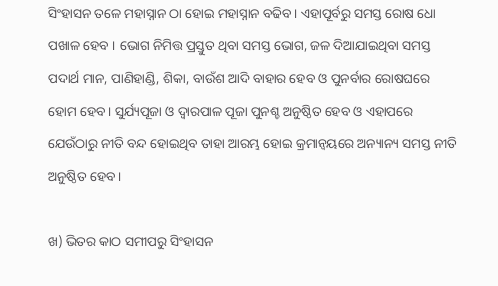ସିଂହାସନ ତଳେ ମହାସ୍ନାନ ଠା ହୋଇ ମହାସ୍ନାନ ବଢିବ । ଏହାପୂର୍ବରୁ ସମସ୍ତ ରୋଷ ଧୋ ପଖାଳ ହେବ । ଭୋଗ ନିମିତ୍ତ ପ୍ରସ୍ତୁତ ଥିବା ସମସ୍ତ ଭୋଗ, ଜଳ ଦିଆଯାଇଥିବା ସମସ୍ତ ପଦାର୍ଥ ମାନ, ପାଣିହାଣ୍ଡି, ଶିକା, ବାଉଁଶ ଆଦି ବାହାର ହେବ ଓ ପୁନର୍ବାର ରୋଷଘରେ ହୋମ ହେବ । ସୁର୍ଯ୍ୟପୂଜା ଓ ଦ୍ୱାରପାଳ ପୂଜା ପୁନଶ୍ଚ ଅନୁଷ୍ଠିତ ହେବ ଓ ଏହାପରେ ଯେଉଁଠାରୁ ନୀତି ବନ୍ଦ ହୋଇଥିବ ତାହା ଆରମ୍ଭ ହୋଇ କ୍ରମାନ୍ବୟରେ ଅନ୍ୟାନ୍ୟ ସମସ୍ତ ନୀତି ଅନୁଷ୍ଠିତ ହେବ ।

ଖ) ଭିତର କାଠ ସମୀପରୁ ସିଂହାସନ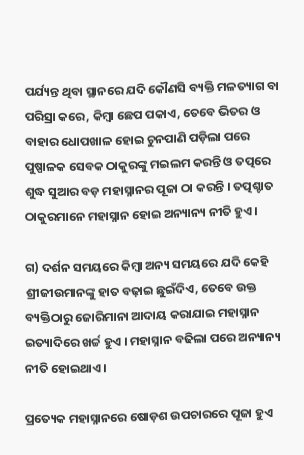ପର୍ଯ୍ୟନ୍ତ ଥିବା ସ୍ଥାନରେ ଯଦି କୌଣସି ବ୍ୟକ୍ତି ମଳତ୍ୟାଗ ବା ପରିସ୍ରା କରେ, କିମ୍ବା ଛେପ ପକାଏ, ତେବେ ଭିତର ଓ ବାହାର ଧୋପଖାଳ ହୋଇ ଚୁନପାଣି ପଡ଼ିଲା ପରେ ପୁଷ୍ପାଳକ ସେବକ ଠାକୁରଙ୍କୁ ମଇଲମ କରନ୍ତି ଓ ତତ୍ପରେ ଶୁଦ୍ଧ ସୁଆର ବଡ଼ ମହାସ୍ନାନର ପୂଜା ଠା କରନ୍ତି । ତତ୍ପଶ୍ଚାତ ଠାକୁରମାନେ ମହାସ୍ନାନ ହୋଇ ଅନ୍ୟାନ୍ୟ ନୀତି ହୁଏ ।

ଗ) ଦର୍ଶନ ସମୟରେ କିମ୍ବା ଅନ୍ୟ ସମୟରେ ଯଦି କେହି ଶ୍ରୀଜୀଉମାନଙ୍କୁ ହାତ ବଢ଼ାଇ ଛୁଇଁଦିଏ, ତେବେ ଉକ୍ତ ବ୍ୟକ୍ତିଠାରୁ ଜୋରିମାନା ଆଦାୟ କରାଯାଇ ମହାସ୍ନାନ ଇତ୍ୟାଦିରେ ଖର୍ଚ୍ଚ ହୁଏ । ମହାସ୍ନାନ ବଢିଲା ପରେ ଅନ୍ୟାନ୍ୟ ନୀତି ହୋଇଥାଏ ।

ପ୍ରତ୍ୟେକ ମହାସ୍ନାନରେ ଷୋଡ଼ଶ ଉପଚାରରେ ପୂଜା ହୁଏ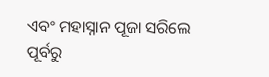ଏବଂ ମହାସ୍ନାନ ପୂଜା ସରିଲେ ପୂର୍ବରୁ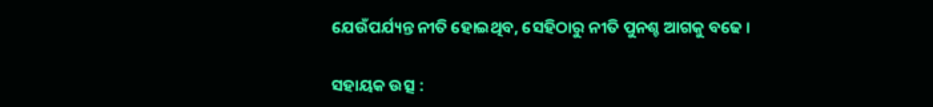ଯେଉଁପର୍ଯ୍ୟନ୍ତ ନୀତି ହୋଇଥିବ, ସେହିଠାରୁ ନୀତି ପୁନଶ୍ଚ ଆଗକୁ ବଢେ ।

ସହାୟକ ଉତ୍ସ :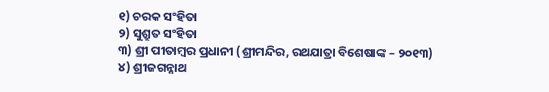୧) ଚରକ ସଂହିତା
୨) ସୁଶ୍ରୁତ ସଂହିତା
୩) ଶ୍ରୀ ପୀତାମ୍ବର ପ୍ରଧାନୀ (ଶ୍ରୀମନ୍ଦିର, ରଥଯାତ୍ରା ବିଶେଷାଙ୍କ – ୨୦୧୩)
୪) ଶ୍ରୀଜଗନ୍ନାଥ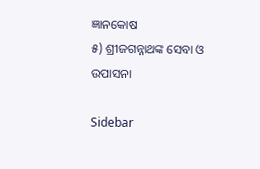ଜ୍ଞାନକୋଷ
୫) ଶ୍ରୀଜଗନ୍ନାଥଙ୍କ ସେବା ଓ ଉପାସନା

Sidebar